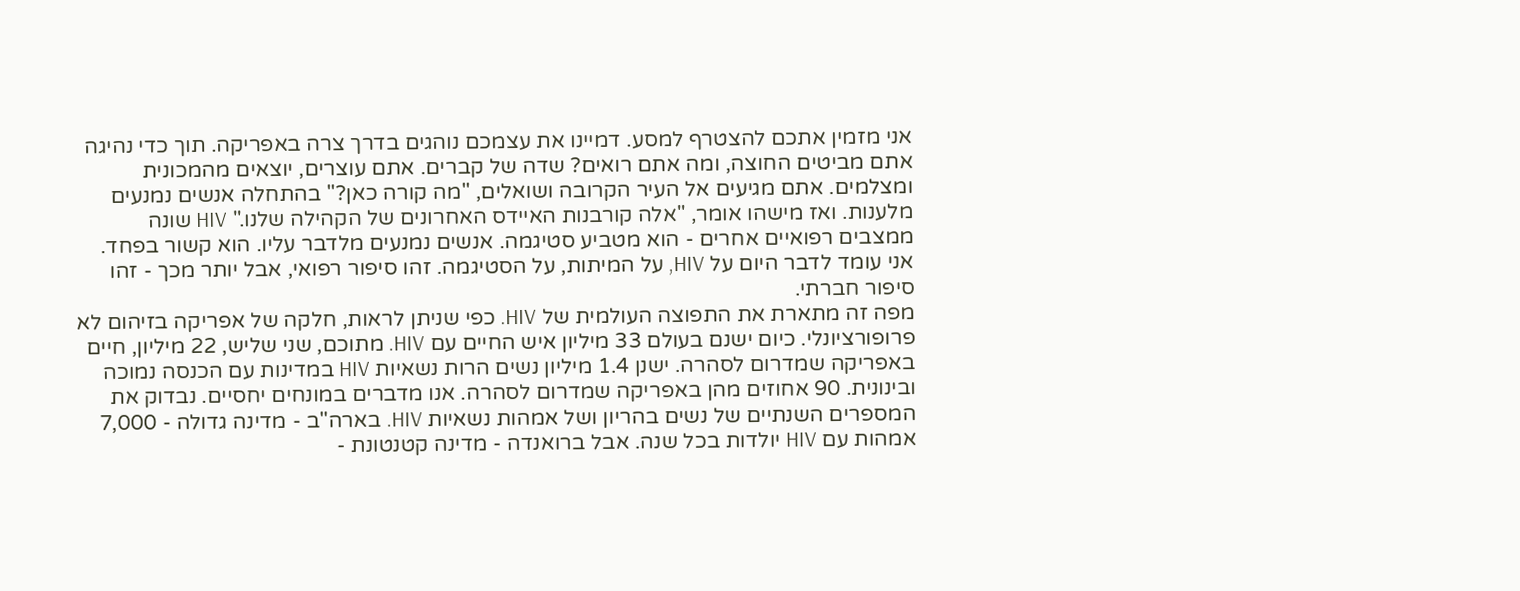אני מזמין אתכם להצטרף למסע. דמיינו את עצמכם נוהגים בדרך צרה באפריקה. תוך כדי נהיגה אתם מביטים החוצה, ומה אתם רואים? שדה של קברים. אתם עוצרים, יוצאים מהמכונית ומצלמים. אתם מגיעים אל העיר הקרובה ושואלים, "מה קורה כאן?" בהתחלה אנשים נמנעים מלענות. ואז מישהו אומר, "אלה קורבנות האיידס האחרונים של הקהילה שלנו." HIV שונה ממצבים רפואיים אחרים - הוא מטביע סטיגמה. אנשים נמנעים מלדבר עליו. הוא קשור בפחד. אני עומד לדבר היום על HIV, על המיתות, על הסטיגמה. זהו סיפור רפואי, אבל יותר מכך - זהו סיפור חברתי.
מפה זה מתארת את התפוצה העולמית של HIV. כפי שניתן לראות, חלקה של אפריקה בזיהום לא פרופורציונלי. כיום ישנם בעולם 33 מיליון איש החיים עם HIV. מתוכם, שני שליש, 22 מיליון, חיים באפריקה שמדרום לסהרה. ישנן 1.4 מיליון נשים הרות נשאיות HIV במדינות עם הכנסה נמוכה ובינונית. 90 אחוזים מהן באפריקה שמדרום לסהרה. אנו מדברים במונחים יחסיים. נבדוק את המספרים השנתיים של נשים בהריון ושל אמהות נשאיות HIV. בארה"ב - מדינה גדולה - 7,000 אמהות עם HIV יולדות בכל שנה. אבל ברואנדה - מדינה קטנטונת -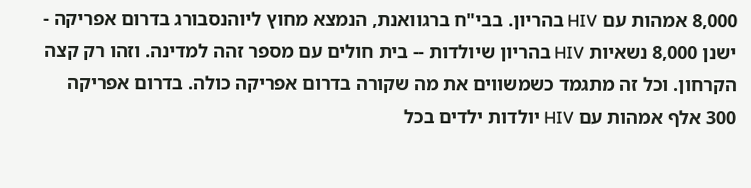8,000 אמהות עם HIV בהריון. בבי"ח ברגוואנת, הנמצא מחוץ ליוהנסבורג בדרום אפריקה - ישנן 8,000 נשאיות HIV בהריון שיולדות -- בית חולים עם מספר זהה למדינה. וזהו רק קצה הקרחון. וכל זה מתגמד כשמשווים את מה שקורה בדרום אפריקה כולה. בדרום אפריקה 300 אלף אמהות עם HIV יולדות ילדים בכל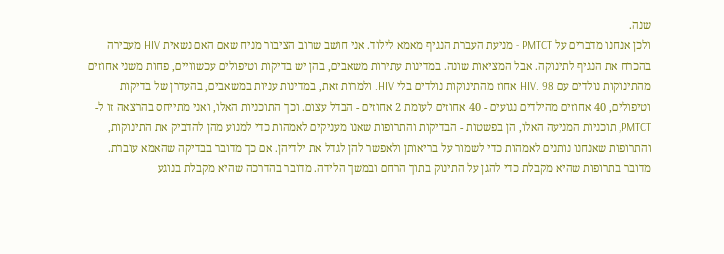שנה.
ולכן אנחנו מדברים על PMTCT - מניעת העברת הנגיף מאמא לילוד. אני חושב שרוב הציבור מניח שאם האם נשאית HIV מעבירה בהכרח את הנגיף לתינוקה. אבל המציאות שונה. במדינות עתירות משאבים, בהן יש בדיקות וטיפולים עכשוויים, פחות משני אחוזים מהתינוקות נולדים עם HIV. 98 אחוז מהתינוקות נולדים בלי HIV. ולמרות זאת, במדינות עניות במשאבים, בהעדרן של בדיקות וטיפולים, 40 אחוזים מהילדים נגועים - 40 אחוזים לעומת 2 אחוזים - הבדל עצום. וכך התוכניות האלו, ואני מתייחס בהרצאה זו ל-PMTCT, תוכניות המניעה האלו, הן בפשטות - הבדיקות והתרופות שאנו מעניקים לאמהות כדי למנוע מהן להדביק את התינוקות, והתרופות שאנחנו נותנים לאמהות כדי לשמור על בריאותן ולאפשר להן לגדל את ילדיהן. אם כך מדובר בבדיקה שהאמא עוברת. מדובר בתרופות שהיא מקבלת כדי להגן על התינוק בתוך הרחם ובמשך הלידה. מדובר בהדרכה שהיא מקבלת בנוגע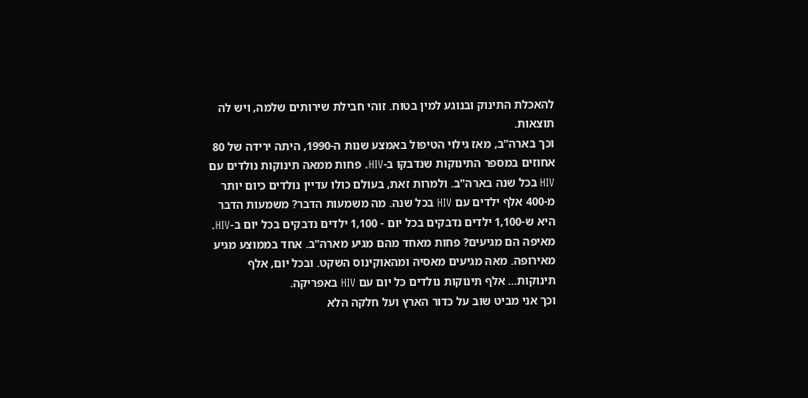להאכלת התינוק ובנוגע למין בטוח. זוהי חבילת שירותים שלמה, ויש לה תוצאות.
וכך בארה"ב, מאז גילוי הטיפול באמצע שנות ה-1990, היתה ירידה של 80 אחוזים במספר התינוקות שנדבקו ב-HIV. פחות ממאה תינוקות נולדים עם HIV בכל שנה בארה"ב. ולמרות זאת, בעולם כולו עדיין נולדים כיום יותר מ-400 אלף ילדים עם HIV בכל שנה. מה משמעות הדבר? משמעות הדבר היא ש-1,100 ילדים נדבקים בכל יום - 1,100 ילדים נדבקים בכל יום ב-HIV. מאיפה הם מגיעים? פחות מאחד מהם מגיע מארה"ב. אחד בממוצע מגיע מאירופה. מאה מגיעים מאסיה ומהאוקינוס השקט. ובכל יום, אלף תינוקות... אלף תינוקות נולדים כל יום עם HIV באפריקה.
וכך אני מביט שוב על כדור הארץ ועל חלקה הלא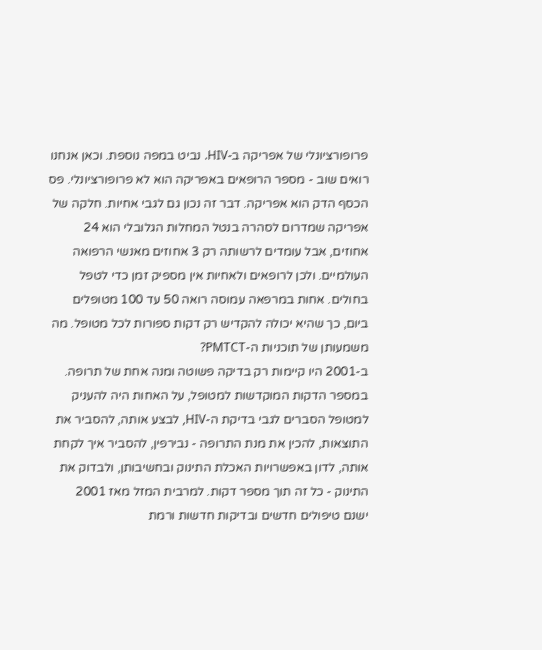פרופורציונלי של אפריקה ב-HIV. נביט במפה נוספת. וכאן אנחנו רואים שוב - מספר הרופאים באפריקה הוא לא פרופורציונלי. פס הכסף הדק הוא אפריקה. דבר זה נכון גם לגבי אחיות. חלקה של אפריקה שמדרום לסהרה בנטל המחלות הגלובלי הוא 24 אחוזים, אבל עומדים לרשותה רק 3 אחוזים מאנשי הרפואה העולמיים. ולכן לרופאים ולאחיות אין מספיק זמן כדי לטפל בחולים. אחות במרפאה עמוסה רואה 50 עד 100 מטופלים ביום, כך שהיא יכולה להקדיש רק דקות ספורות לכל מטופל. מה משמעותן של תוכניות ה-PMTCT?
ב-2001 היו קיימות רק בדיקה פשוטה ומנה אחת של תרופה. במספר הדקות המוקדשות למטופל, על האחות היה להעניק למטופל הסברים לגבי בדיקת ה-HIV, לבצע אותה, להסביר את התוצאות, להכין את מנת התרופה - נבירפין, להסביר איך לקחת אותה, לדון באפשרויות האכלת התינוק ובחשיבותן, ולבדוק את התינוק - כל זה תוך מספר דקות. למרבית המזל מאז 2001 ישנם טיפולים חדשים ובדיקות חדשות ורמת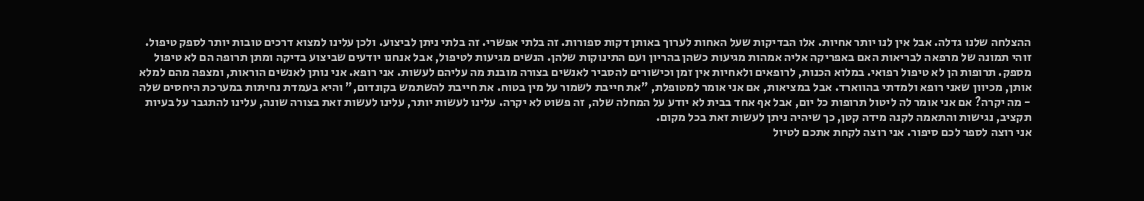ההצלחה שלנו גדלה. אבל אין לנו יותר אחיות. אלו הבדיקות שעל האחות לערוך באותן דקות ספורות. זה בלתי אפשרי. זה בלתי ניתן לביצוע. ולכן עלינו למצוא דרכים טובות יותר לספק טיפול.
זוהי תמונה של מרפאה לבריאות האם באפריקה אליה אמהות מגיעות כשהן בהריון ועם התינוקות שלהן. הנשים מגיעות לטיפול, אבל אנחנו יודעים שביצוע בדיקה ומתן תרופה הם לא טיפול מספק. תרופות הן לא טיפול רפואי. במלוא הכנות, לרופאים ולאחיות אין זמן וכישורים להסביר לאנשים בצורה מובנת מה עליהם לעשות. אני רופא. אני נותן לאנשים הוראות, ומצפה מהם למלא אותן, מכיוון שאני רופא ולמדתי בהווארד. אבל במציאות, אם אני אומר למטופלת, "את חייבת לשמור על מין בטוח. את חייבת להשתמש בקונדום," והיא בעמדת נחיתות במערכת היחסים שלה - מה יקרה? אם אני אומר לה ליטול תרופות כל יום, אבל אף אחד בבית לא יודע על המחלה שלה, זה פשוט לא יקרה. עלינו לעשות יותר, עלינו לעשות זאת בצורה שונה, עלינו להתגבר על בעיות תקציב, נגישות והתאמה לקנה מידה קטן, כך שיהיה ניתן לעשות זאת בכל מקום.
אני רוצה לספר לכם סיפור. אני רוצה לקחת אתכם לטיול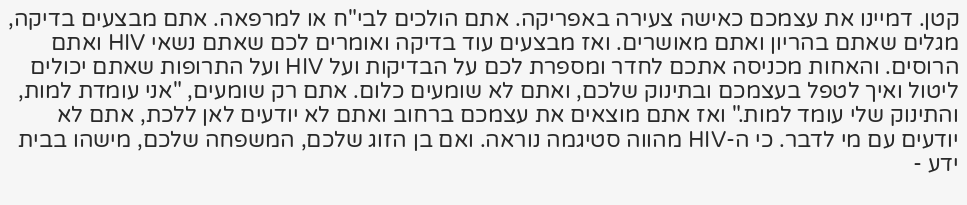קטן. דמיינו את עצמכם כאישה צעירה באפריקה. אתם הולכים לבי"ח או למרפאה. אתם מבצעים בדיקה, מגלים שאתם בהריון ואתם מאושרים. ואז מבצעים עוד בדיקה ואומרים לכם שאתם נשאי HIV ואתם הרוסים. והאחות מכניסה אתכם לחדר ומספרת לכם על הבדיקות ועל HIV ועל התרופות שאתם יכולים ליטול ואיך לטפל בעצמכם ובתינוק שלכם, ואתם לא שומעים כלום. אתם רק שומעים, "אני עומדת למות, והתינוק שלי עומד למות." ואז אתם מוצאים את עצמכם ברחוב ואתם לא יודעים לאן ללכת, אתם לא יודעים עם מי לדבר. כי ה-HIV מהווה סטיגמה נוראה. ואם בן הזוג שלכם, המשפחה שלכם, מישהו בבית ידע -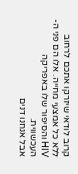קרוב לודאי שיזרקו אתכם לרחוב ללא כל אמצעי מחייה. אלו הם פני ה-HIV והסיפור שלו באפריקה העכשווית.
אבל אנחנו דנים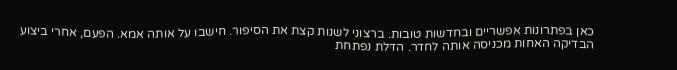כאן בפתרונות אפשריים ובחדשות טובות. ברצוני לשנות קצת את הסיפור. חישבו על אותה אמא. הפעם, אחרי ביצוע הבדיקה האחות מכניסה אותה לחדר. הדלת נפתחת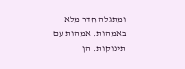ומתגלה חדר מלא באמהות. אמהות עם תינוקות. הן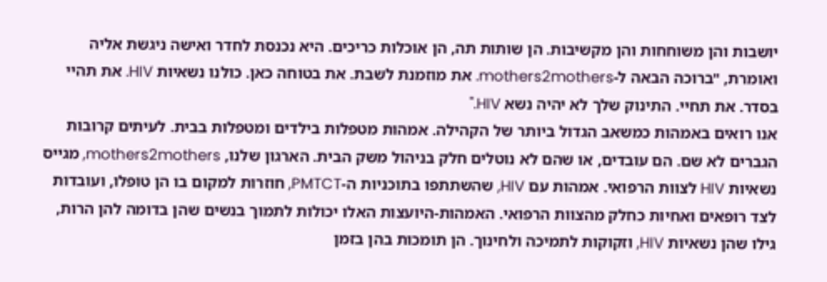יושבות והן משוחחות והן מקשיבות. הן שותות תה, הן אוכלות כריכים. היא נכנסת לחדר ואישה ניגשת אליה ואומרת, "ברוכה הבאה ל-mothers2mothers. את מוזמנת לשבת. את בטוחה כאן. כולנו נשאיות HIV. את תהיי בסדר. את תחיי. התינוק שלך לא יהיה נשא HIV."
אנו רואים באמהות כמשאב הגדול ביותר של הקהילה. אמהות מטפלות בילדים ומטפלות בבית. לעיתים קרובות הגברים לא שם. הם עובדים, או שהם לא נוטלים חלק בניהול משק הבית. הארגון שלנו, mothers2mothers, מגייס נשאיות HIV לצוות הרפואי. אמהות עם HIV, שהשתתפו בתוכניות ה-PMTCT, חוזרות למקום בו הן טופלו, ועובדות לצד רופאים ואחיות כחלק מהצוות הרפואי. האמהות-היועצות האלו יכולות לתמוך בנשים שהן בדומה להן הרות, גילו שהן נשאיות HIV, וזקוקות לתמיכה ולחינוך. הן תומכות בהן בזמן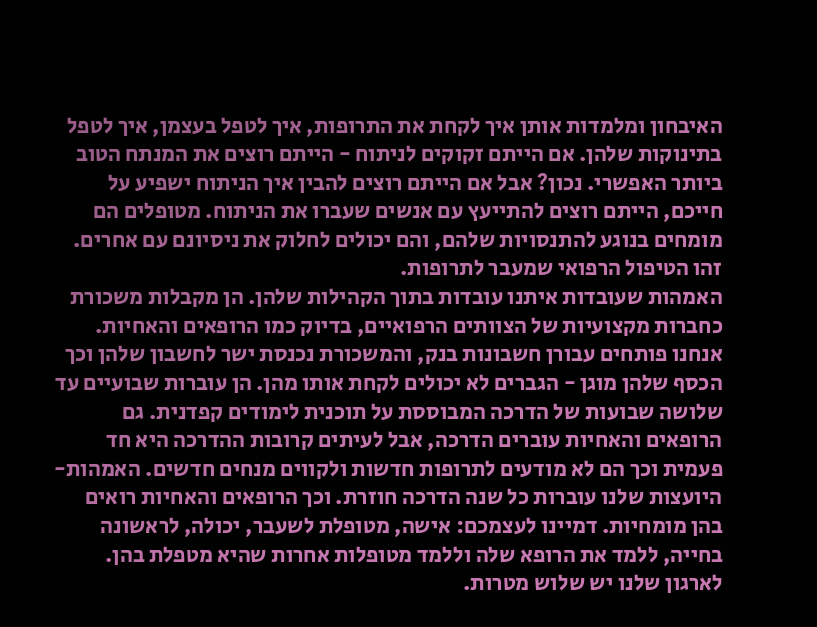האיבחון ומלמדות אותן איך לקחת את התרופות, איך לטפל בעצמן, איך לטפל בתינוקות שלהן. אם הייתם זקוקים לניתוח - הייתם רוצים את המנתח הטוב ביותר האפשרי. נכון? אבל אם הייתם רוצים להבין איך הניתוח ישפיע על חייכם, הייתם רוצים להתייעץ עם אנשים שעברו את הניתוח. מטופלים הם מומחים בנוגע להתנסויות שלהם, והם יכולים לחלוק את ניסיונם עם אחרים. זהו הטיפול הרפואי שמעבר לתרופות.
האמהות שעובדות איתנו עובדות בתוך הקהילות שלהן. הן מקבלות משכורת כחברות מקצועיות של הצוותים הרפואיים, בדיוק כמו הרופאים והאחיות. אנחנו פותחים עבורן חשבונות בנק, והמשכורת נכנסת ישר לחשבון שלהן וכך הכסף שלהן מוגן - הגברים לא יכולים לקחת אותו מהן. הן עוברות שבועיים עד שלושה שבועות של הדרכה המבוססת על תוכנית לימודים קפדנית. גם הרופאים והאחיות עוברים הדרכה, אבל לעיתים קרובות ההדרכה היא חד פעמית וכך הם לא מודעים לתרופות חדשות ולקווים מנחים חדשים. האמהות-היועצות שלנו עוברות כל שנה הדרכה חוזרת. וכך הרופאים והאחיות רואים בהן מומחיות. דמיינו לעצמכם: אישה, מטופלת לשעבר, יכולה, לראשונה בחייה, ללמד את הרופא שלה וללמד מטופלות אחרות שהיא מטפלת בהן.
לארגון שלנו יש שלוש מטרות.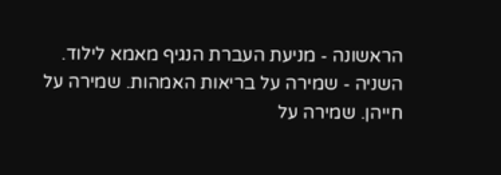הראשונה - מניעת העברת הנגיף מאמא לילוד. השניה - שמירה על בריאות האמהות. שמירה על חייהן. שמירה על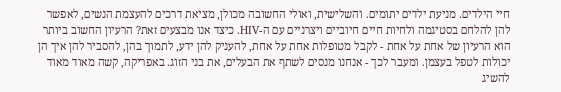חיי הילדים. מניעת ילדים יתומים. והשלישית, ואולי החשובה מכולן, מציאת דרכים להעצמת הנשים, לאפשר להן להלחם בסטיגמה ולחיות חיים חיוביים ויצרניים עם ה-HIV. כיצד אנו מבצעים זאת? הרעיון החשוב ביותר הוא הרעיון של אחת על אחת - לקבל מטופלות אחת על אחת, להעניק להן ידע, לתמוך בהן, להסביר להן איך הן יכולות לטפל בעצמן. ומעבר לכך - אנחנו מנסים לשתף את הבעלים, את בני הזוג. באפריקה, קשה מאוד מאוד להשיג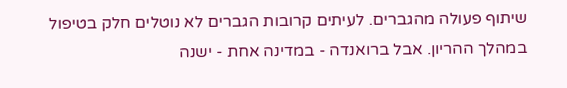שיתוף פעולה מהגברים. לעיתים קרובות הגברים לא נוטלים חלק בטיפול במהלך ההריון. אבל ברואנדה - במדינה אחת - ישנה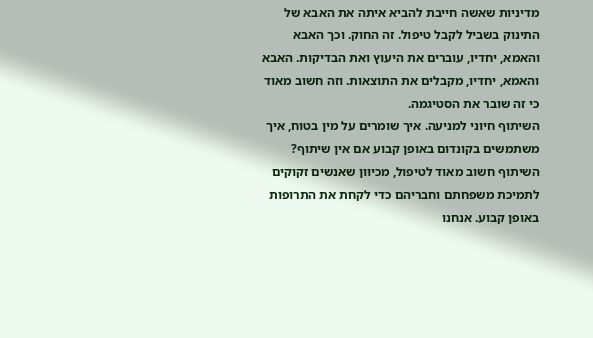מדיניות שאשה חייבת להביא איתה את האבא של התינוק בשביל לקבל טיפול. זה החוק. וכך האבא והאמא, יחדיו, עוברים את היעוץ ואת הבדיקות. האבא והאמא, יחדיו, מקבלים את התוצאות. וזה חשוב מאוד כי זה שובר את הסטיגמה.
השיתוף חיוני למניעה. איך שומרים על מין בטוח, איך משתמשים בקונדום באופן קבוע אם אין שיתוף? השיתוף חשוב מאוד לטיפול, מכיוון שאנשים זקוקים לתמיכת משפחתם וחבריהם כדי לקחת את התרופות באופן קבוע. אנחנו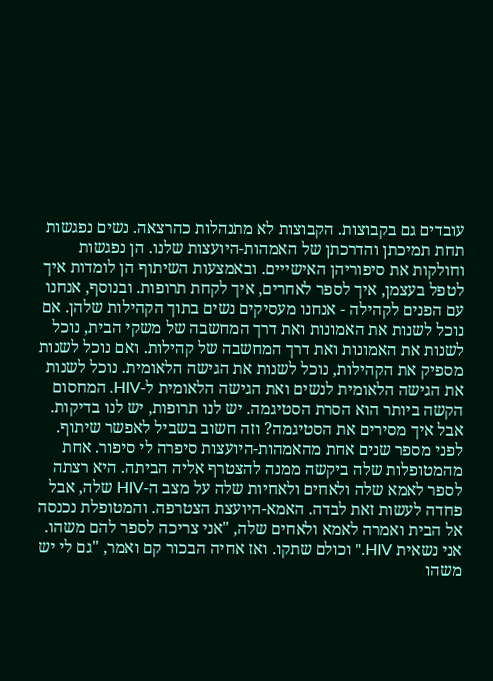עובדים גם בקבוצות. הקבוצות לא מתנהלות כהרצאה. נשים נפגשות תחת תמיכתן והדרכתן של האמהות-היועצות שלנו. הן נפגשות וחולקות את סיפוריהן האישייים. ובאמצעות השיתוף הן לומדות איך לטפל בעצמן, איך לספר לאחרים, איך לקחת תרופות. ובנוסף, אנחנו עם הפנים לקהילה - אנחנו מעסיקים נשים בתוך הקהילות שלהן. אם נוכל לשנות את האמונות ואת דרך המחשבה של משקי הבית, נוכל לשנות את האמונות ואת דרך המחשבה של קהילות. ואם נוכל לשנות מספיק את הקהילות, נוכל לשנות את הגישה הלאומית. נוכל לשנות את הגישה הלאומית לנשים ואת הגישה הלאומית ל-HIV. המחסום הקשה ביותר הוא הסרת הסטיגמה. יש לנו תרופות, יש לנו בדיקות. אבל איך מסירים את הסטיגמה? וזה חשוב בשביל לאפשר שיתוף.
לפני מספר שנים אחת מהאמהות-היועצות סיפרה לי סיפור. אחת מהמטופלות שלה ביקשה ממנה להצטרף אליה הביתה. היא רצתה לספר לאמא שלה ולאחים ולאחיות שלה על מצב ה-HIV שלה, אבל פחדה לעשות זאת לבדה. האמא-היועצת הצטרפה. והמטופלת נכנסה אל הבית ואמרה לאמא ולאחים שלה, "אני צריכה לספר להם משהו. אני נשאית HIV." וכולם שתקו. ואז אחיה הבכור קם ואמר, "גם לי יש משהו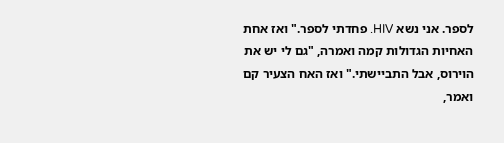לספר. אני נשא HIV. פחדתי לספר." ואז אחת האחיות הגדולות קמה ואמרה, "גם לי יש את הוירוס, אבל התביישתי." ואז האח הצעיר קם ואמר,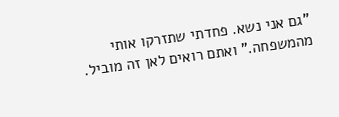"גם אני נשא. פחדתי שתזרקו אותי מהמשפחה." ואתם רואים לאן זה מוביל.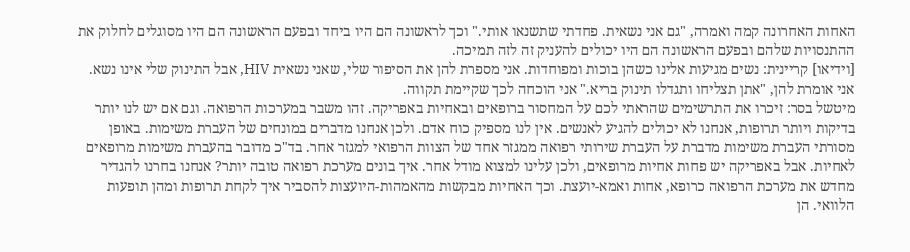האחות האחרונה קמה ואמרה, "גם אני נשאית. פחדתי שתשנאו אותי." וכך לראשונה הם היו ביחד ובפעם הראשונה הם היו מסוגלים לחלוק את ההתנסויות שלהם ובפעם הראשונה הם היו יכולים להעניק זה לזה תמיכה.
[וידיאו] קריינית: נשים מגיעות אלינו כשהן בוכות ומפוחדות. אני מספרת להן את הסיפור שלי, שאני נשאית HIV, אבל התינוק שלי אינו נשא. אני אומרת להן, "אתן תצליחו ותגדלו תינוק בריא." אני הוכחה לכך שקיימת תקווה.
מיטשל בסר: זיכרו את התרשימים שהראתי לכם על המחסור ברופאים ובאחיות באפריקה. זהו משבר במערכות הרפואה. וגם אם יש לנו יותר בדיקות ויותר תרופות, אנחנו לא יכולים להגיע לאנשים. אין לנו מספיק כוח אדם. ולכן אנחנו מדברים במונחים של העברת משימות. באופן מסורתי העברת משימות מדברת על העברת שירותי רפואה ממגזר אחד של הצוות הרפואי למגזר אחר. בד"כ מדובר בהעברת משימות מרופאים לאחיות. אבל באפריקה יש פחות אחיות מרופאים, ולכן עלינו למצוא מודל אחר. איך בונים מערכת רפואה טובה יותר? אנחנו בחרנו להגדיר מחדש את מערכת הרפואה כרופא, אחות ואמא-יועצת. וכך האחיות מבקשות מהאמהות-היועצות להסביר איך לקחת תרופות ומהן תופעות הלוואי. הן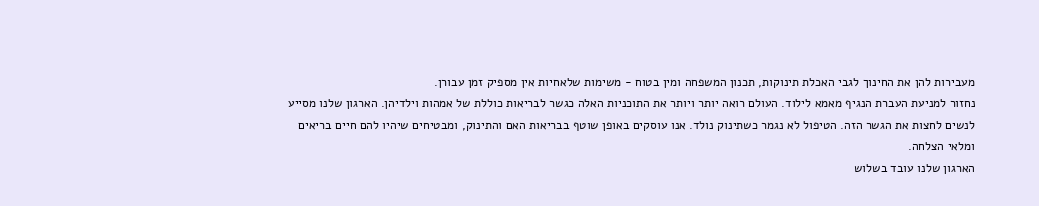מעבירות להן את החינוך לגבי האכלת תינוקות, תכנון המשפחה ומין בטוח - משימות שלאחיות אין מספיק זמן עבורן.
נחזור למניעת העברת הנגיף מאמא לילוד. העולם רואה יותר ויותר את התוכניות האלה כגשר לבריאות כוללת של אמהות וילדיהן. הארגון שלנו מסייע לנשים לחצות את הגשר הזה. הטיפול לא נגמר כשתינוק נולד. אנו עוסקים באופן שוטף בבריאות האם והתינוק, ומבטיחים שיהיו להם חיים בריאים ומלאי הצלחה.
הארגון שלנו עובד בשלוש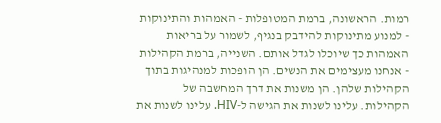רמות. הראשונה, ברמת המטופלות - האמהות והתינוקות - למנוע מתינוקות להידבק בנגיף, לשמור על בריאות האמהות כך שיוכלו לגדל אותם. השנייה, ברמת הקהילות - אנחנו מעצימים את הנשים. הן הופכות למנהיגות בתוך הקהילות שלהן. הן משנות את דרך המחשבה של הקהילות. עלינו לשנות את הגישה ל-HIV. עלינו לשנות את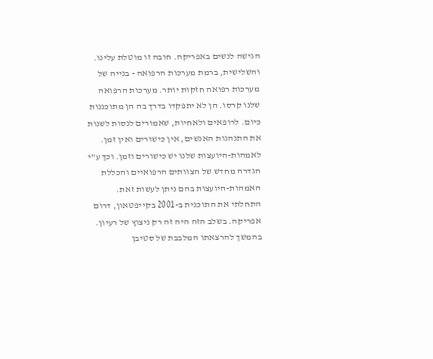הגישה לנשים באפריקה. חובה זו מוטלת עלינו. והשלישית, ברמת מערכות הרפואה - בנייה של מערכות רפואה חזקות יותר. מערכות הרפואה שלנו קרסו. הן לא יתפקדו בדרך בה הן מתוכננות כיום. לרופאים ולאחיות, שאמורים לנסות לשנות את התנהגות האנשים, אין כישורים ואין זמן. לאמהות-היועצות שלנו יש כישורים וזמן. וכך ע"י הגדרה מחדש של הצוותים הרפואיים והכללת האמהות-היועצות בהם ניתן לעשות זאת.
התחלתי את התוכנית ב-2001 בקייפטאון, דרום אפריקה. בשלב הזה היה זה רק ניצוץ של רעיון. בהמשך להרצאתו המלבבת של סטיבן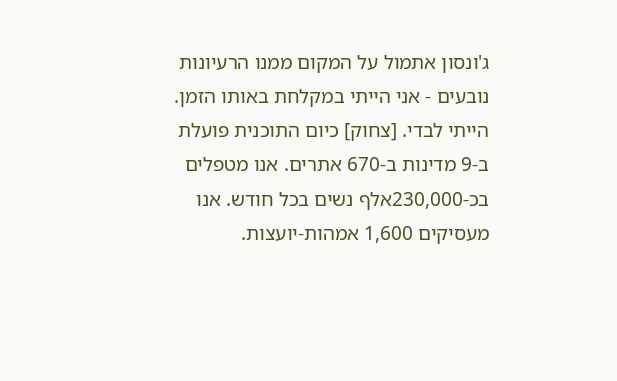ג'ונסון אתמול על המקום ממנו הרעיונות נובעים - אני הייתי במקלחת באותו הזמן. הייתי לבדי. [צחוק] כיום התוכנית פועלת ב-9 מדינות ב-670 אתרים. אנו מטפלים בכ-230,000אלף נשים בכל חודש. אנו מעסיקים 1,600 אמהות-יועצות.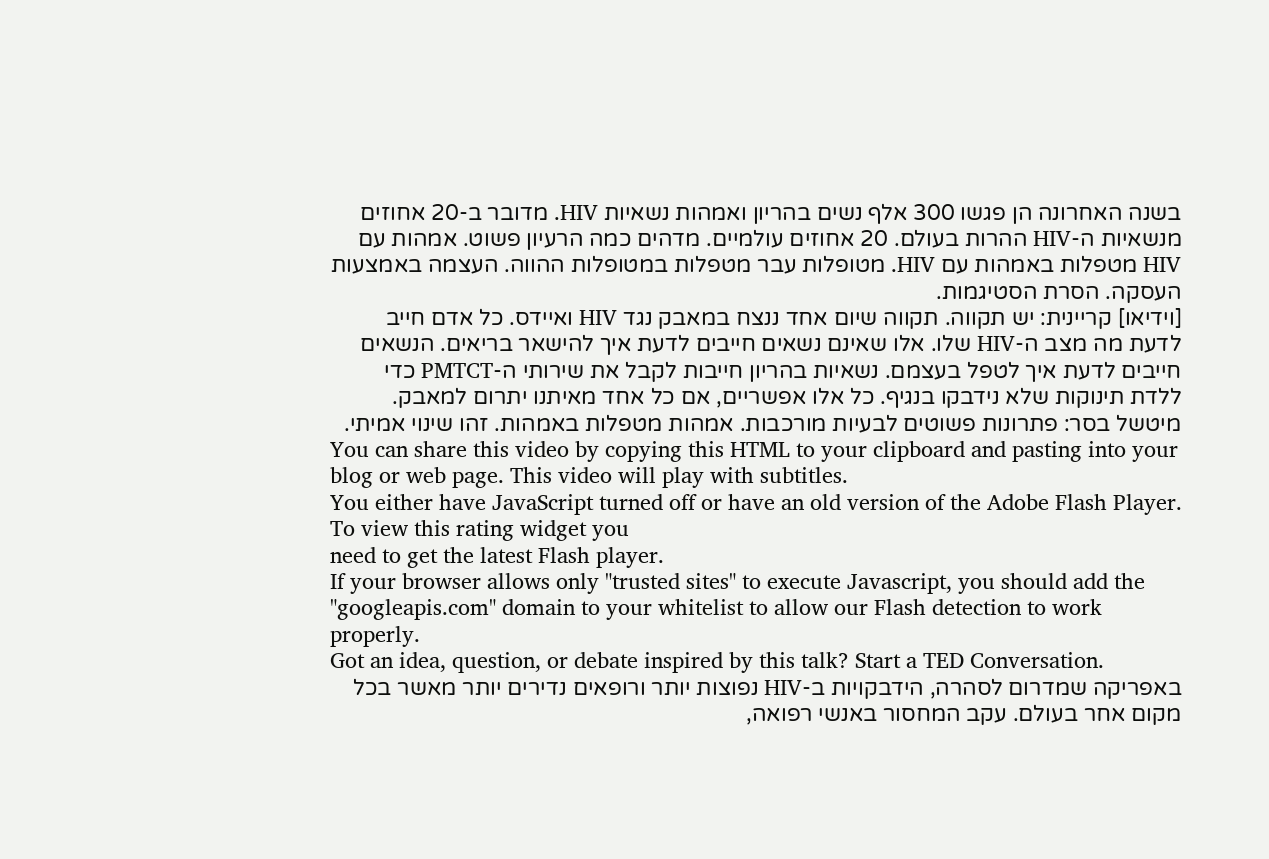בשנה האחרונה הן פגשו 300 אלף נשים בהריון ואמהות נשאיות HIV. מדובר ב-20 אחוזים מנשאיות ה-HIV ההרות בעולם. 20 אחוזים עולמיים. מדהים כמה הרעיון פשוט. אמהות עם HIV מטפלות באמהות עם HIV. מטופלות עבר מטפלות במטופלות ההווה. העצמה באמצעות העסקה. הסרת הסטיגמות.
[וידיאו] קריינית: יש תקווה. תקווה שיום אחד ננצח במאבק נגד HIV ואיידס. כל אדם חייב לדעת מה מצב ה-HIV שלו. אלו שאינם נשאים חייבים לדעת איך להישאר בריאים. הנשאים חייבים לדעת איך לטפל בעצמם. נשאיות בהריון חייבות לקבל את שירותי ה-PMTCT כדי ללדת תינוקות שלא נידבקו בנגיף. כל אלו אפשריים, אם כל אחד מאיתנו יתרום למאבק.
מיטשל בסר: פתרונות פשוטים לבעיות מורכבות. אמהות מטפלות באמהות. זהו שינוי אמיתי.
You can share this video by copying this HTML to your clipboard and pasting into your blog or web page. This video will play with subtitles.
You either have JavaScript turned off or have an old version of the Adobe Flash Player. To view this rating widget you
need to get the latest Flash player.
If your browser allows only "trusted sites" to execute Javascript, you should add the "googleapis.com" domain to your whitelist to allow our Flash detection to work properly.
Got an idea, question, or debate inspired by this talk? Start a TED Conversation.
באפריקה שמדרום לסהרה, הידבקויות ב-HIV נפוצות יותר ורופאים נדירים יותר מאשר בכל מקום אחר בעולם. עקב המחסור באנשי רפואה,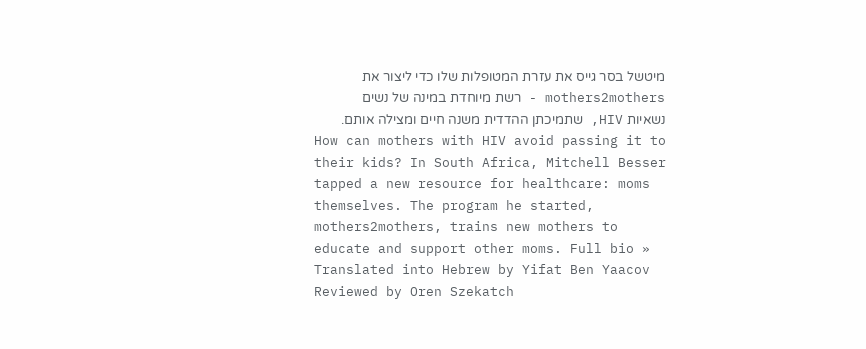מיטשל בסר גייס את עזרת המטופלות שלו כדי ליצור את mothers2mothers - רשת מיוחדת במינה של נשים נשאיות HIV, שתמיכתן ההדדית משנה חיים ומצילה אותם.
How can mothers with HIV avoid passing it to their kids? In South Africa, Mitchell Besser tapped a new resource for healthcare: moms themselves. The program he started, mothers2mothers, trains new mothers to educate and support other moms. Full bio »
Translated into Hebrew by Yifat Ben Yaacov
Reviewed by Oren Szekatch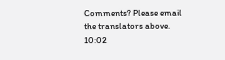Comments? Please email the translators above.
10:02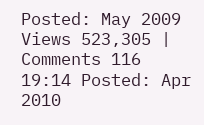Posted: May 2009
Views 523,305 | Comments 116
19:14 Posted: Apr 2010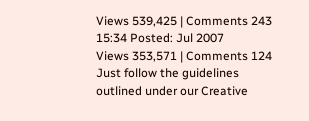Views 539,425 | Comments 243
15:34 Posted: Jul 2007
Views 353,571 | Comments 124
Just follow the guidelines outlined under our Creative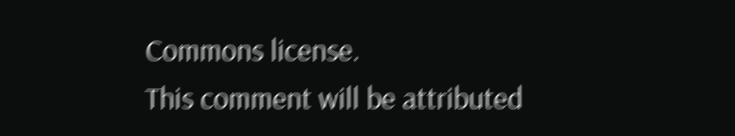Commons license.
This comment will be attributed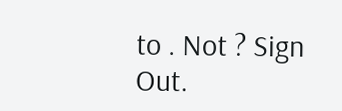to . Not ? Sign Out.